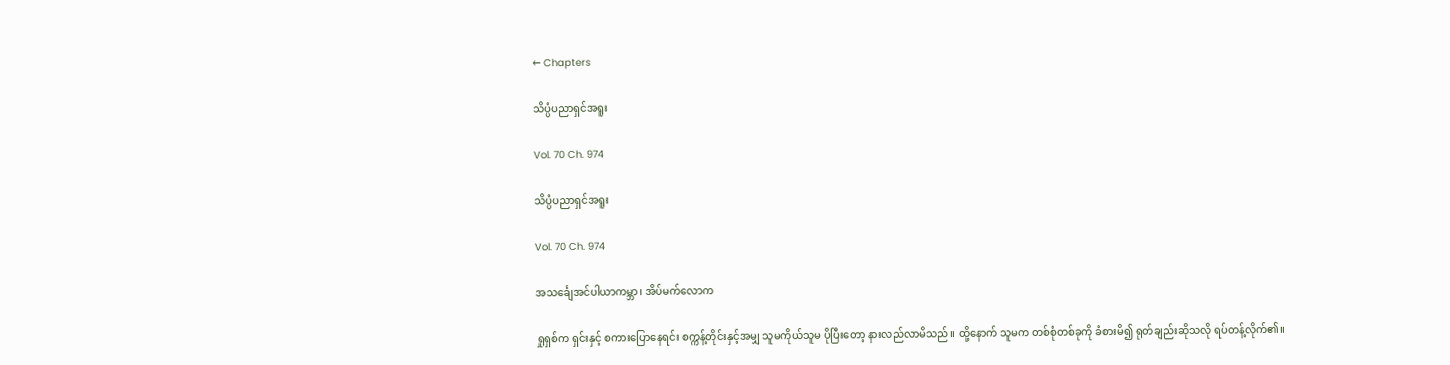← Chapters

သိပ္ပံပညာရှင်အရူး

Vol. 70 Ch. 974

သိပ္ပံပညာရှင်အရူး

Vol. 70 Ch. 974

အသင်္ချေအင်ပါယာကမ္ဘာ၊ အိပ်မက်လောက

ရှုရှစ်က ရှင်းနှင့် စကားပြောနေရင်း စက္ကန့်တိုင်းနှင့်အမျှ သူမကိုယ်သူမ ပိုပြီးတော့ နားလည်လာမိသည်။ ထို့နောက် သူမက တစ်စုံတစ်ခုကို ခံစားမိ၍ ရုတ်ချည်းဆိုသလို ရပ်တန့်လိုက်၏။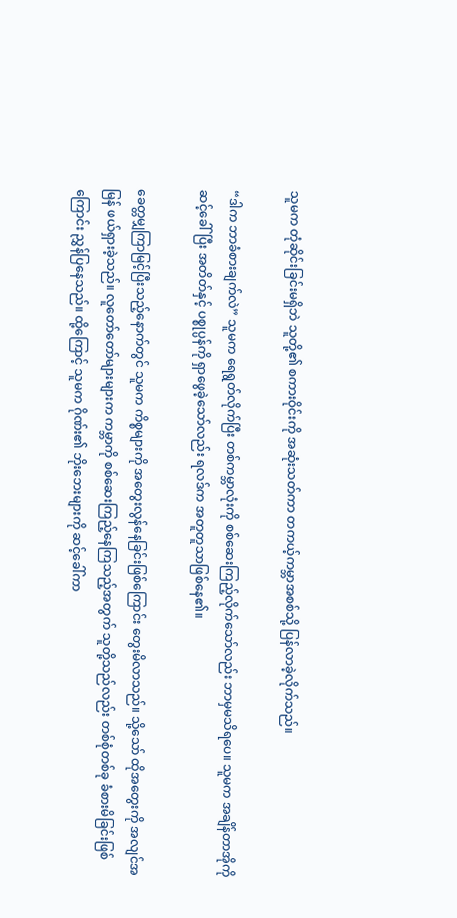သူမက တုံဆိုင်းခြင်းမရှိဘဲ သူတို့၏ စကားဝိုင်းကို အဆုံးသတ်ကာ တကယ့်ကမ္ဘာအစစ်သို့ ပြန်လာခဲ့လိုက်သည်။

“ဒါက ဘာခံစားချက်လဲ” သူမက ရေရွတ်လိုက်ပြီး တစ်ကမ္ဘာလုံးကို စစ်ဆေးကြည့်လိုက်သော်လည်း ဘာမှမသိရပေ။ သူမက အချိန်တာအိုကို ဆင့်ခေါ်ပြီး အတိတ်နှင့် ပစ္စုပ္ပန်ကို ရှာဖွေခဲ့သော်လည်း ရလဒ်က အတူတူသာဖြစ်နေ၏။

ခေတ္တမျှကြာမြင့်ပြီးသည့်နောက်တွင် သူမက ကိစ္စများကို အတွေးလွန်နေခြင်းဖြစ်ကြောင်း တွေးမိလာသည်။ သို့သော် ထိုအတွေးကို အလျင်အမြန် ဖယ်ရှားခဲ့သည်။ လူတော်တော်များများက ကမ္ဘာကို စစ်ဆေးကြည့်နေကြသည့်အတွက် သူတို့သည်လည်း တစ်စုံတစ်ခု ခံစားမိခြင်းဖြစ်ကြောင်း ညွှန်ပြနေသည်။ ထို့ကြောင့် သူမက ဂိုဏ်း၏ ဘိုးဘေးများကို ဆင့်ခေါ်ကာ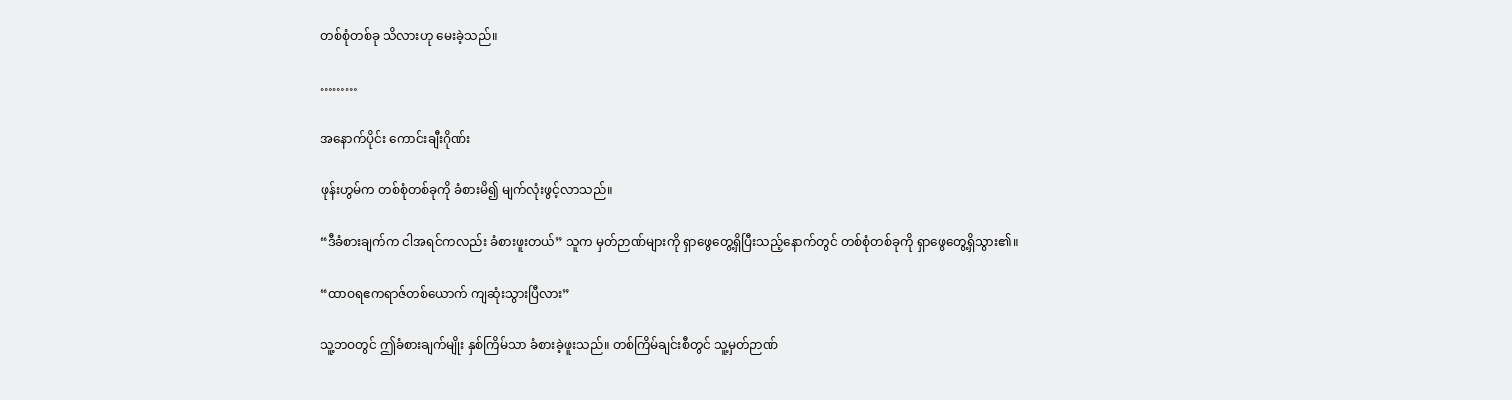တစ်စုံတစ်ခု သိလားဟု မေးခဲ့သည်။

………

အနောက်ပိုင်း ကောင်းချီးဂိုဏ်း

ဖုန်းဟွမ်က တစ်စုံတစ်ခုကို ခံစားမိ၍ မျက်လုံးဖွင့်လာသည်။

“ဒီခံစားချက်က ငါအရင်ကလည်း ခံစားဖူးတယ်” သူက မှတ်ဉာဏ်များကို ရှာဖွေတွေ့ရှိပြီးသည့်နောက်တွင် တစ်စုံတစ်ခုကို ရှာဖွေတွေ့ရှိသွား၏။

“ထာဝရဧကရာဇ်တစ်ယောက် ကျဆုံးသွားပြီလား”

သူ့ဘဝတွင် ဤခံစားချက်မျိုး နှစ်ကြိမ်သာ ခံစားခဲ့ဖူးသည်။ တစ်ကြိမ်ချင်းစီတွင် သူ့မှတ်ဉာဏ်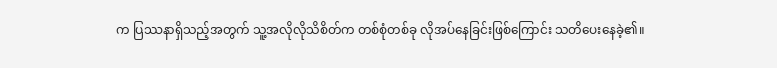က ပြဿနာရှိသည့်အတွက် သူ့အလိုလိုသိစိတ်က တစ်စုံတစ်ခု လိုအပ်နေခြင်းဖြစ်ကြောင်း သတိပေးနေခဲ့၏။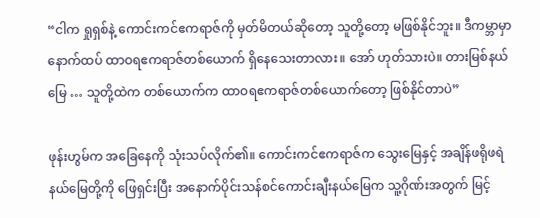“ငါက ရှုရှစ်နဲ့ ကောင်းကင်ဧကရာဇ်ကို မှတ်မိတယ်ဆိုတော့ သူတို့တော့ မဖြစ်နိုင်ဘူး။ ဒီကမ္ဘာမှာ နောက်ထပ် ထာဝရဧကရာဇ်တစ်ယောက် ရှိနေသေးတာလား။ အော် ဟုတ်သားပဲ။ တားမြစ်နယ်မြေ … သူတို့ထဲက တစ်ယောက်က ထာဝရဧကရာဇ်တစ်ယောက်တော့ ဖြစ်နိုင်တာပဲ”

ဖုန်းဟွမ်က အခြေနေကို သုံးသပ်လိုက်၏။ ကောင်းကင်ဧကရာဇ်က သွေးမြေနှင့် အချိန်ဖရိုဖရဲနယ်မြေတို့ကို ဖြေရှင်းပြီး အနောက်ပိုင်းသန်စင်ကောင်းချီးနယ်မြေက သူ့ဂိုဏ်းအတွက် မြင့်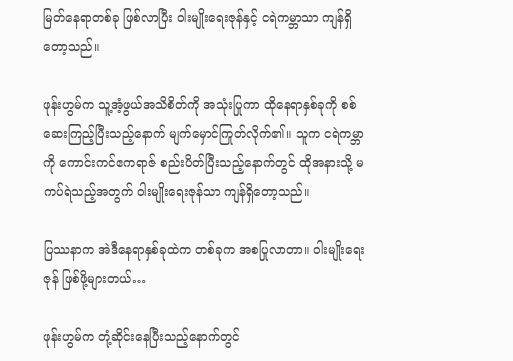မြတ်နေရာတစ်ခု ဖြစ်လာပြီး ဝါးမျိုးရေးဇုန်နှင့် ငရဲကမ္ဘာသာ ကျန်ရှိတော့သည်။

ဖုန်းဟွမ်က သူ့အံ့ဖွယ်အသိစိတ်ကို အသုံးပြုကာ ထိုနေရာနှစ်ခုကို စစ်ဆေးကြည့်ပြီးသည့်နောက် မျက်မှောင်ကြုတ်လိုက်၏။ သူက ငရဲကမ္ဘာကို ကောင်းကင်ဧကရာဇ် စည်းပိတ်ပြီးသည့်နောက်တွင် ထိုအနားသို့ မကပ်ရဲသည့်အတွက် ဝါးမျိုးရေးဇုန်သာ ကျန်ရှိတော့သည်။

ပြဿနာက အဲဒီနေရာနှစ်ခုထဲက တစ်ခုက အစပြုလာတာ။ ဝါးမျိုးရေးဇုန် ဖြစ်ဖို့များတယ်…

ဖုန်းဟွမ်က တုံ့ဆိုင်းနေပြီးသည့်နောက်တွင်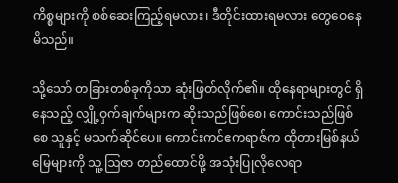ကိစ္စများကို စစ်ဆေးကြည့်ရမလား၊ ဒီတိုင်းထားရမလား တွေဝေနေမိသည်။

သို့သော် တခြားတစ်ခုကိုသာ ဆုံးဖြတ်လိုက်၏။ ထိုနေရာများတွင် ရှိနေသည့် လျှို့ဝှက်ချက်များက ဆိုးသည်ဖြစ်စေ၊ ကောင်းသည်ဖြစ်စေ သူနှင့် မသက်ဆိုင်ပေ။ ကောင်းကင်ဧကရာဇ်က ထိုတားမြစ်နယ်မြေများကို သူ့ဩဇာ တည်ထောင်ဖို့ အသုံးပြုလိုလေရာ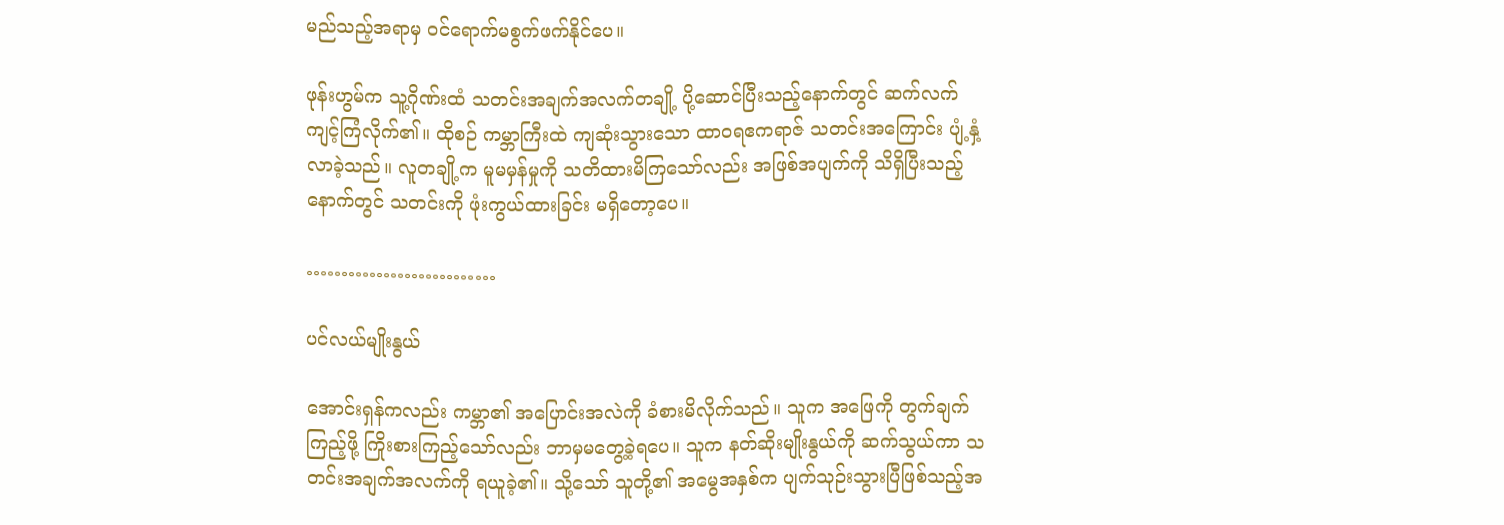မည်သည့်အရာမှ ဝင်ရောက်မစွက်ဖက်နိုင်ပေ။

ဖုန်းဟွမ်က သူ့ဂိုဏ်းထံ သတင်းအချက်အလက်တချို့ ပို့ဆောင်ပြီးသည့်နောက်တွင် ဆက်လက် ကျင့်ကြံလိုက်၏။ ထိုစဉ် ကမ္ဘာကြီးထဲ ကျဆုံးသွားသော ထာဝရဧကရာဇ် သတင်းအကြောင်း ပျံ့နှံ့လာခဲ့သည်။ လူတချို့က မူမမှန်မှုကို သတိထားမိကြသော်လည်း အဖြစ်အပျက်ကို သိရှိပြီးသည့်နောက်တွင် သတင်းကို ဖုံးကွယ်ထားခြင်း မရှိတော့ပေ။

………………………

ပင်လယ်မျိုးနွယ်

အောင်းရှန်ကလည်း ကမ္ဘာ၏ အပြောင်းအလဲကို ခံစားမိလိုက်သည်။ သူက အဖြေကို တွက်ချက်ကြည့်ဖို့ ကြိုးစားကြည့်သော်လည်း ဘာမှမတွေ့ခဲ့ရပေ။ သူက နတ်ဆိုးမျိုးနွယ်ကို ဆက်သွယ်ကာ သတင်းအချက်အလက်ကို ရယူခဲ့၏။ သို့သော် သူတို့၏ အမွေအနှစ်က ပျက်သုဉ်းသွားပြီဖြစ်သည့်အ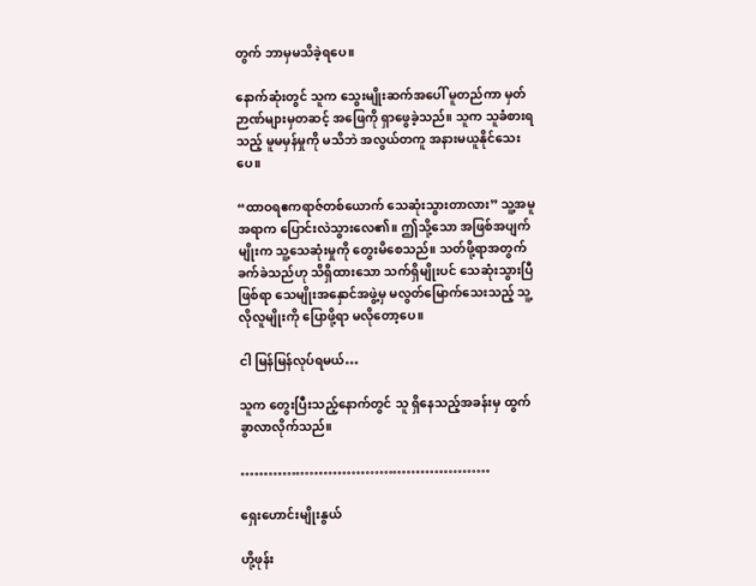တွက် ဘာမှမသိခဲ့ရပေ။

နောက်ဆုံးတွင် သူက သွေးမျိုးဆက်အပေါ် မူတည်ကာ မှတ်ဉာဏ်များမှတဆင့် အဖြေကို ရှာဖွေခဲ့သည်။ သူက သူခံစားရသည့် မူမမှန်မှုကို မသိဘဲ အလွယ်တကူ အနားမယူနိုင်သေးပေ။

“ထာဝရဧကရာဇ်တစ်ယောက် သေဆုံးသွားတာလား” သူ့အမူအရာက ပြောင်းလဲသွားလေ၏။ ဤသို့သော အဖြစ်အပျက်မျိုးက သူ့သေဆုံးမှုကို တွေးမိစေသည်။ သတ်ဖို့ရာအတွက် ခက်ခဲသည်ဟု သိရှိထားသော သက်ရှိမျိုးပင် သေဆုံးသွားပြီဖြစ်ရာ သေမျိုးအနှောင်အဖွဲ့မှ မလွတ်မြောက်သေးသည့် သူ့လိုလူမျိုးကို ပြောဖို့ရာ မလိုတော့ပေ။

ငါ မြန်မြန်လုပ်ရမယ်…

သူက တွေးပြီးသည့်နောက်တွင် သူ ရှိနေသည့်အခန်းမှ ထွက်ခွာလာလိုက်သည်။

………………………………………………

ရှေးဟောင်းမျိုးနွယ်

ဟို့ဖုန်း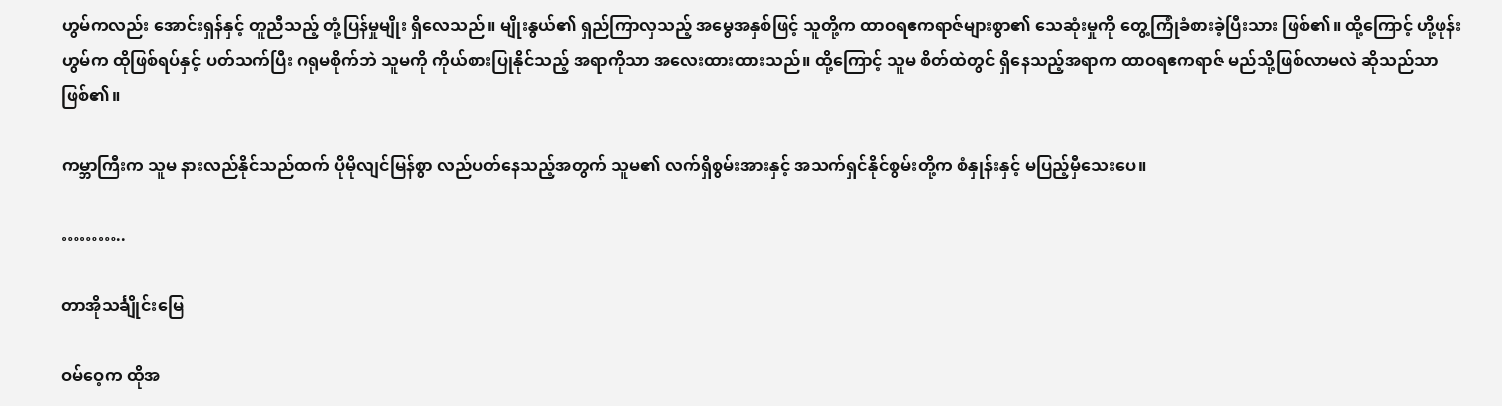ဟွမ်ကလည်း အောင်းရှန်နှင့် တူညီသည့် တုံ့ပြန်မှုမျိုး ရှိလေသည်။ မျိုးနွယ်၏ ရှည်ကြာလှသည့် အမွေအနှစ်ဖြင့် သူတို့က ထာဝရဧကရာဇ်များစွာ၏ သေဆုံးမှုကို တွေ့ကြုံခံစားခဲ့ပြီးသား ဖြစ်၏။ ထို့ကြောင့် ဟို့ဖုန်းဟွမ်က ထိုဖြစ်ရပ်နှင့် ပတ်သက်ပြီး ဂရုမစိုက်ဘဲ သူမကို ကိုယ်စားပြုနိုင်သည့် အရာကိုသာ အလေးထားထားသည်။ ထို့ကြောင့် သူမ စိတ်ထဲတွင် ရှိနေသည့်အရာက ထာဝရဧကရာဇ် မည်သို့ဖြစ်လာမလဲ ဆိုသည်သာ ဖြစ်၏။

ကမ္ဘာကြီးက သူမ နားလည်နိုင်သည်ထက် ပိုမိုလျင်မြန်စွာ လည်ပတ်နေသည့်အတွက် သူမ၏ လက်ရှိစွမ်းအားနှင့် အသက်ရှင်နိုင်စွမ်းတို့က စံနှုန်းနှင့် မပြည့်မှီသေးပေ။

………..

တာအိုသင်္ချိုင်းမြေ

ဝမ်ဝေ့က ထိုအ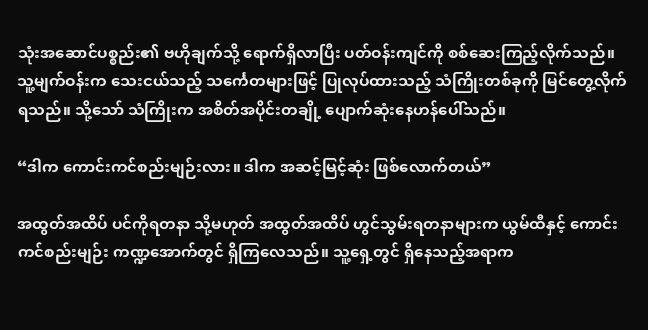သုံးအဆောင်ပစ္စည်း၏ ဗဟိုချက်သို့ ရောက်ရှိလာပြီး ပတ်ဝန်းကျင်ကို စစ်ဆေးကြည့်လိုက်သည်။ သူ့မျက်ဝန်းက သေးငယ်သည့် သင်္ကေတများဖြင့် ပြုလုပ်ထားသည့် သံကြိုးတစ်ခုကို မြင်တွေ့လိုက်ရသည်။ သို့သော် သံကြိုးက အစိတ်အပိုင်းတချို့ ပျောက်ဆုံးနေဟန်ပေါ်သည်။

“ဒါက ကောင်းကင်စည်းမျဉ်းလား။ ဒါက အဆင့်မြင့်ဆုံး ဖြစ်လောက်တယ်”

အထွတ်အထိပ် ပင်ကိုရတနာ သို့မဟုတ် အထွတ်အထိပ် ဟွင်သွမ်းရတနာများက ယွမ်ထီနှင့် ကောင်းကင်စည်းမျဉ်း ကဏ္ဍအောက်တွင် ရှိကြလေသည်။ သူ့ရှေ့တွင် ရှိနေသည့်အရာက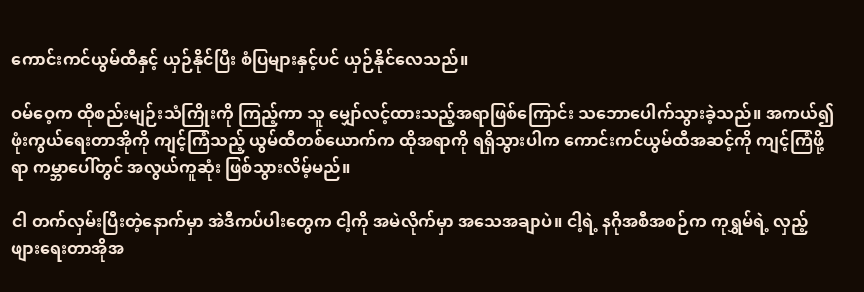ကောင်းကင်ယွမ်ထီနှင့် ယှဉ်နိုင်ပြီး စံပြများနှင့်ပင် ယှဉ်နိုင်လေသည်။

ဝမ်ဝေ့က ထိုစည်းမျဉ်းသံကြိုးကို ကြည့်ကာ သူ မျှော်လင့်ထားသည့်အရာဖြစ်ကြောင်း သဘောပေါက်သွားခဲ့သည်။ အကယ်၍ ဖုံးကွယ်ရေးတာအိုကို ကျင့်ကြံသည့် ယွမ်ထီတစ်ယောက်က ထိုအရာကို ရရှိသွားပါက ကောင်းကင်ယွမ်ထီအဆင့်ကို ကျင့်ကြံဖို့ရာ ကမ္ဘာပေါ်တွင် အလွယ်ကူဆုံး ဖြစ်သွားလိမ့်မည်။

ငါ တက်လှမ်းပြီးတဲ့နောက်မှာ အဲဒီကပ်ပါးတွေက ငါ့ကို အမဲလိုက်မှာ အသေအချာပဲ။ ငါ့ရဲ့ နဂိုအစီအစဉ်က ကုရွှမ်ရဲ့ လှည့်ဖျားရေးတာအိုအ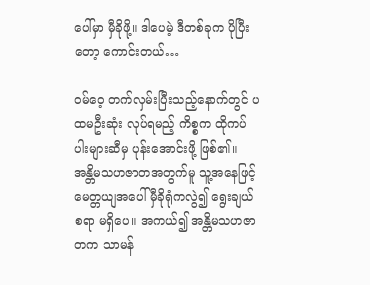ပေါ်မှာ မှီခိုဖို့။ ဒါပေမဲ့ ဒီတစ်ခုက ပိုပြီးတော့ ကောင်းတယ်…

ဝမ်ဝေ့ တက်လှမ်းပြီးသည့်နောက်တွင် ပထမဦးဆုံး လုပ်ရမည့် ကိစ္စက ထိုကပ်ပါးများဆီမှ ပုန်းအောင်းဖို့ ဖြစ်၏။ အန္တိမသဟဇာတအတွက်မူ သူ့အနေဖြင့် မေတ္တယျအပေါ် မှီခိုရုံကလွဲ၍ ရွေးချယ်စရာ မရှိပေ။ အကယ်၍ အန္တိမသဟဇာတက သာမန်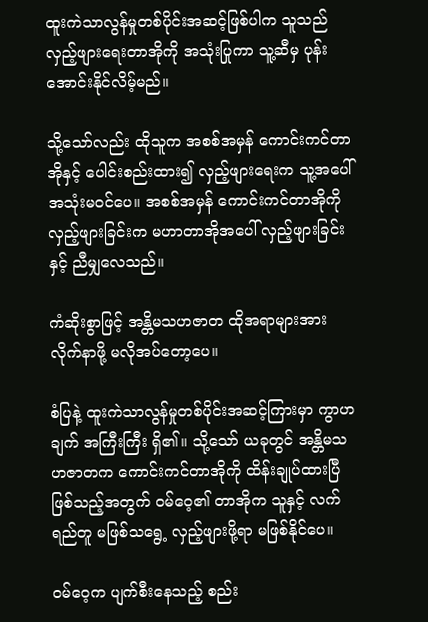ထူးကဲသာလွန်မှုတစ်ပိုင်းအဆင့်ဖြစ်ပါက သူသည် လှည့်ဖျားရေးတာအိုကို အသုံးပြုကာ သူ့ဆီမှ ပုန်းအောင်းနိုင်လိမ့်မည်။

သို့သော်လည်း ထိုသူက အစစ်အမှန် ကောင်းကင်တာအိုနှင့် ပေါင်းစည်းထား၍ လှည့်ဖျားရေးက သူ့အပေါ် အသုံးမဝင်ပေ။ အစစ်အမှန် ကောင်းကင်တာအိုကို လှည့်ဖျားခြင်းက မဟာတာအိုအပေါ် လှည့်ဖျားခြင်းနှင့် ညီမျှလေသည်။

ကံဆိုးစွာဖြင့် အန္တိမသဟဇာတ ထိုအရာများအား လိုက်နာဖို့ မလိုအပ်တော့ပေ။

စံပြနဲ့ ထူးကဲသာလွန်မှုတစ်ပိုင်းအဆင့်ကြားမှာ ကွာဟချက် အကြီးကြီး ရှိ၏။ သို့သော် ယခုတွင် အန္တိမသဟဇာတက ကောင်းကင်တာအိုကို ထိန်းချုပ်ထားပြီ ဖြစ်သည့်အတွက် ဝမ်ဝေ့၏ တာအိုက သူနှင့် လက်ရည်တူ မဖြစ်သရွေ့ လှည့်ဖျားဖို့ရာ မဖြစ်နိုင်ပေ။

ဝမ်ဝေ့က ပျက်စီးနေသည့် စည်း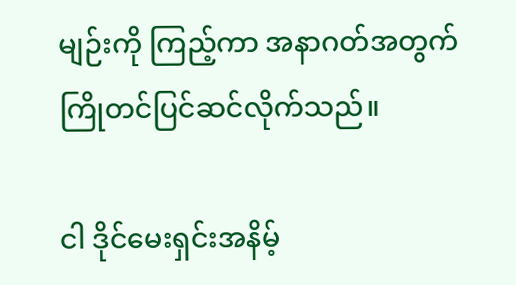မျဉ်းကို ကြည့်ကာ အနာဂတ်အတွက် ကြိုတင်ပြင်ဆင်လိုက်သည်။

ငါ ဒိုင်မေးရှင်းအနိမ့်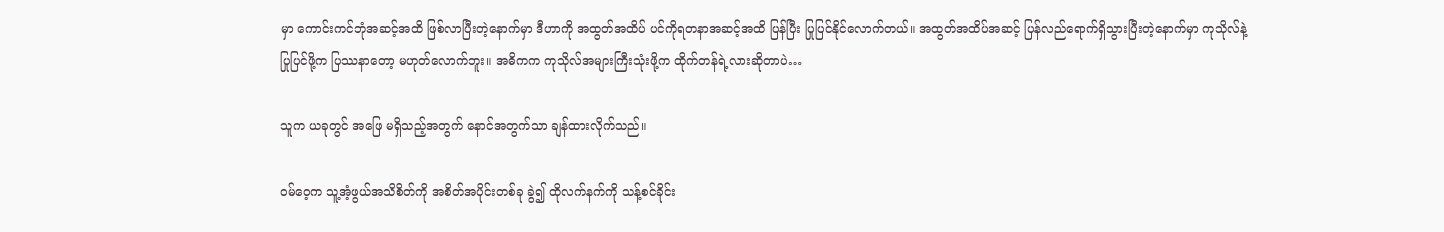မှာ ကောင်းကင်ဘုံအဆင့်အထိ ဖြစ်လာပြီးတဲ့နောက်မှာ ဒီဟာကို အထွတ်အထိပ် ပင်ကိုရတနာအဆင့်အထိ ပြန်ပြီး ပြုပြင်နိုင်လောက်တယ်။ အထွတ်အထိပ်အဆင့် ပြန်လည်ရောက်ရှိသွားပြီးတဲ့နောက်မှာ ကုသိုလ်နဲ့ ပြုပြင်ဖို့က ပြဿနာတော့ မဟုတ်လောက်ဘူး။ အဓိကက ကုသိုလ်အများကြီးသုံးဖို့က ထိုက်တန်ရဲ့လားဆိုတာပဲ…

သူက ယခုတွင် အဖြေ မရှိသည့်အတွက် နောင်အတွက်သာ ချန်ထားလိုက်သည်။

ဝမ်ဝေ့က သူ့အံ့ဖွယ်အသိစိတ်ကို အစိတ်အပိုင်းတစ်ခု ခွဲ၍ ထိုလက်နက်ကို သန့်စင်ခိုင်း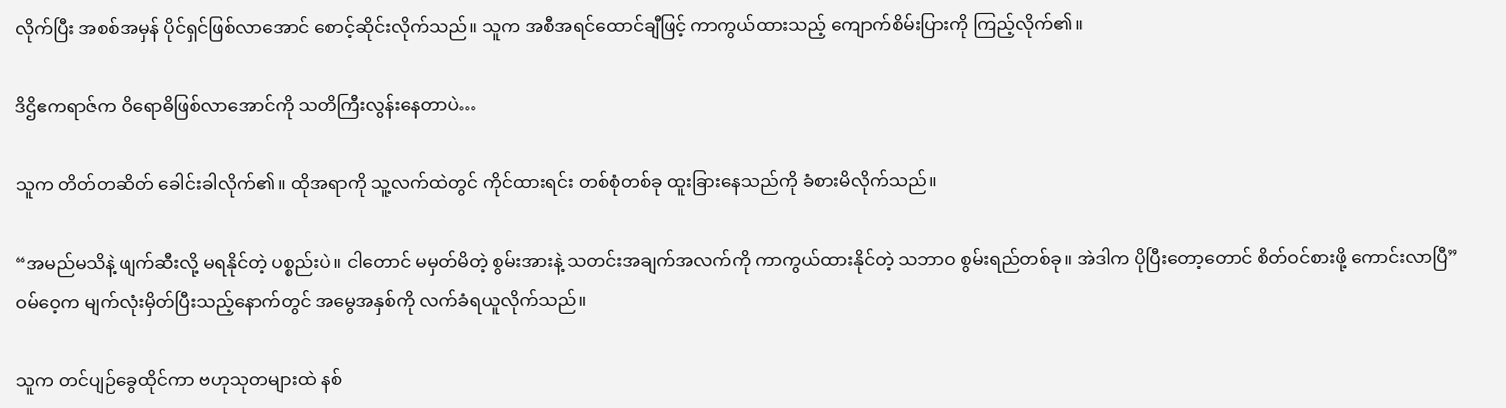လိုက်ပြီး အစစ်အမှန် ပိုင်ရှင်ဖြစ်လာအောင် စောင့်ဆိုင်းလိုက်သည်။ သူက အစီအရင်ထောင်ချီဖြင့် ကာကွယ်ထားသည့် ကျောက်စိမ်းပြားကို ကြည့်လိုက်၏။

ဒိဌိဧကရာဇ်က ဝိရောဓိဖြစ်လာအောင်ကို သတိကြီးလွန်းနေတာပဲ…

သူက တိတ်တဆိတ် ခေါင်းခါလိုက်၏။ ထိုအရာကို သူ့လက်ထဲတွင် ကိုင်ထားရင်း တစ်စုံတစ်ခု ထူးခြားနေသည်ကို ခံစားမိလိုက်သည်။

“အမည်မသိနဲ့ ဖျက်ဆီးလို့ မရနိုင်တဲ့ ပစ္စည်းပဲ။ ငါတောင် မမှတ်မိတဲ့ စွမ်းအားနဲ့ သတင်းအချက်အလက်ကို ကာကွယ်ထားနိုင်တဲ့ သဘာဝ စွမ်းရည်တစ်ခု။ အဲဒါက ပိုပြီးတော့တောင် စိတ်ဝင်စားဖို့ ကောင်းလာပြီ” ဝမ်ဝေ့က မျက်လုံးမှိတ်ပြီးသည့်နောက်တွင် အမွေအနှစ်ကို လက်ခံရယူလိုက်သည်။

သူက တင်ပျဉ်ခွေထိုင်ကာ ဗဟုသုတများထဲ နစ်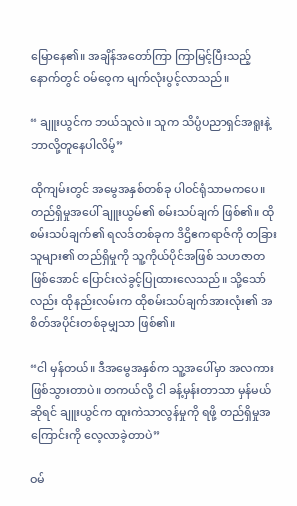မြောနေ၏။ အချိန်အတော်ကြာ ကြာမြင့်ပြီးသည့်နောက်တွင် ဝမ်ဝေ့က မျက်လုံးပွင့်လာသည်။

“ ချူးယွင်က ဘယ်သူလဲ။ သူက သိပ္ပံပညာရှင်အရူးနဲ့ ဘာလို့တူနေပါလိမ့်”

ထိုကျမ်းတွင် အမွေအနှစ်တစ်ခု ပါဝင်ရုံသာမကပေ။ တည်ရှိမှုအပေါ် ချူးယွမ်၏ စမ်းသပ်ချက် ဖြစ်၏။ ထိုစမ်းသပ်ချက်၏ ရလဒ်တစ်ခုက ဒိဌိဧကရာဇ်ကို တခြားသူများ၏ တည်ရှိမှုကို သူ့ကိုယ်ပိုင်အဖြစ် သဟဇာတဖြစ်အောင် ပြောင်းလဲခွင့်ပြုထားလေသည်။ သို့သော်လည်း ထိုနည်းလမ်းက ထိုစမ်းသပ်ချက်အားလုံး၏ အစိတ်အပိုင်းတစ်ခုမျှသာ ဖြစ်၏။

“ငါ မှန်တယ်။ ဒီအမွေအနှစ်က သူ့အပေါ်မှာ အလကားဖြစ်သွားတာပဲ။ တကယ်လို့ ငါ ခန့်မှန်းတာသာ မှန်မယ်ဆိုရင် ချူးယွင်က ထူးကဲသာလွန်မှုကို ရဖို့ တည်ရှိမှုအကြောင်းကို လေ့လာခဲ့တာပဲ”

ဝမ်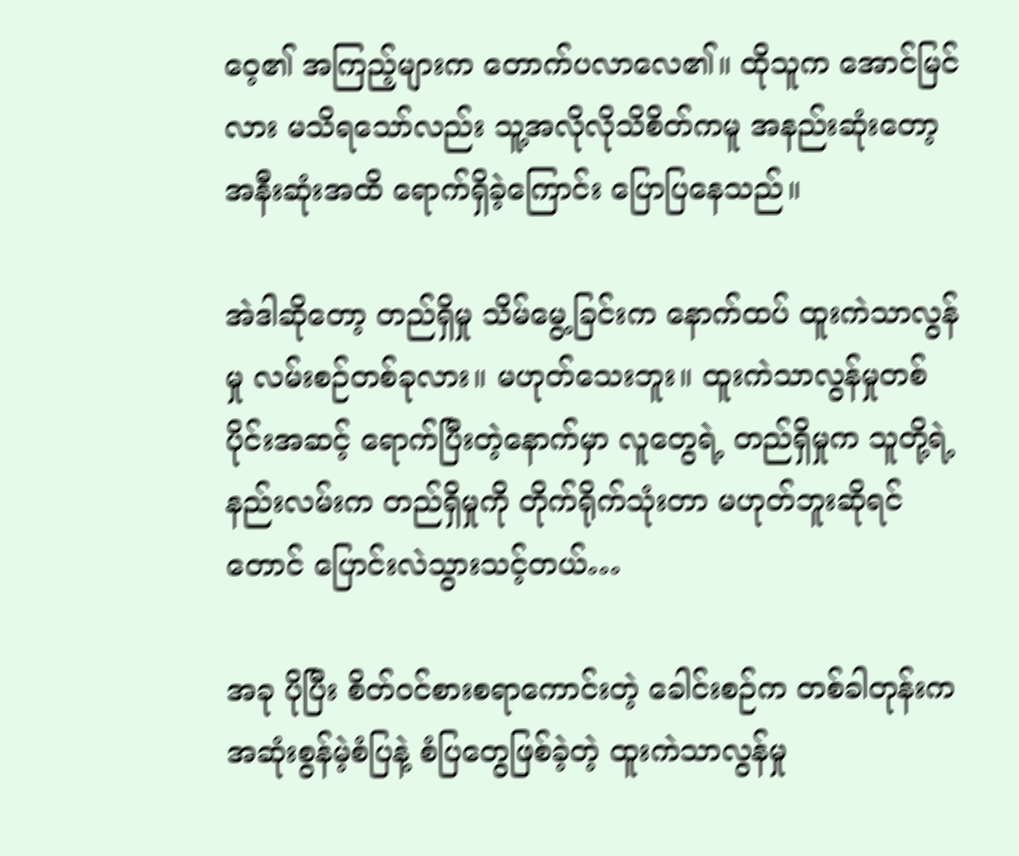ဝေ့၏ အကြည့်များက တောက်ပလာလေ၏။ ထိုသူက အောင်မြင်လား မသိရသော်လည်း သူ့အလိုလိုသိစိတ်ကမူ အနည်းဆုံးတော့ အနီးဆုံးအထိ ရောက်ရှိခဲ့ကြောင်း ပြောပြနေသည်။

အဲဒါဆိုတော့ တည်ရှိမှု သိမ်မွေ့ခြင်းက နောက်ထပ် ထူးကဲသာလွန်မှု လမ်းစဉ်တစ်ခုလား။ မဟုတ်သေးဘူး။ ထူးကဲသာလွန်မှုတစ်ပိုင်းအဆင့် ရောက်ပြီးတဲ့နောက်မှာ လူတွေရဲ့ တည်ရှိမှုက သူတို့ရဲ့ နည်းလမ်းက တည်ရှိမှုကို တိုက်ရိုက်သုံးတာ မဟုတ်ဘူးဆိုရင်တောင် ပြောင်းလဲသွားသင့်တယ်…

အခု ပိုပြီး စိတ်ဝင်စားစရာကောင်းတဲ့ ခေါင်းစဉ်က တစ်ခါတုန်းက အဆုံးစွန်မဲ့စံပြနဲ့ စံပြတွေဖြစ်ခဲ့တဲ့ ထူးကဲသာလွန်မှု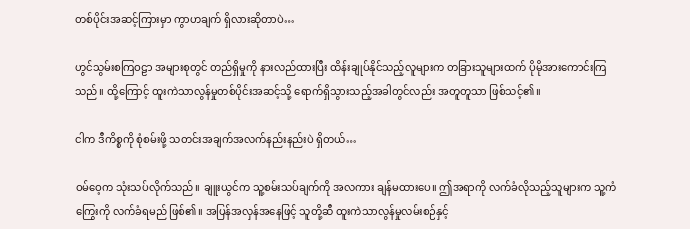တစ်ပိုင်းအဆင့်ကြားမှာ ကွာဟချက် ရှိလားဆိုတာပဲ…

ဟွင်သွမ်းစကြဝဠာ အများစုတွင် တည်ရှိမှုကို နားလည်ထားပြီး ထိန်းချုပ်နိုင်သည့်လူများက တခြားသူများထက် ပိုမိုအားကောင်းကြသည်။ ထို့ကြောင့် ထူးကဲသာလွန်မှုတစ်ပိုင်းအဆင့်သို့ ရောက်ရှိသွားသည့်အခါတွင်လည်း အတူတူသာ ဖြစ်သင့်၏။

ငါက ဒီကိစ္စကို စုံစမ်းဖို့ သတင်းအချက်အလက်နည်းနည်းပဲ ရှိတယ်…

ဝမ်ဝေ့က သုံးသပ်လိုက်သည်။ ချူးယွင်က သူ့စမ်းသပ်ချက်ကို အလကား ချန်မထားပေ။ ဤအရာကို လက်ခံလိုသည့်သူများက သူ့ကံကြွေးကို လက်ခံရမည် ဖြစ်၏။ အပြန်အလှန်အနေဖြင့် သူတို့ဆီ ထူးကဲသာလွန်မှုလမ်းစဉ်နှင့်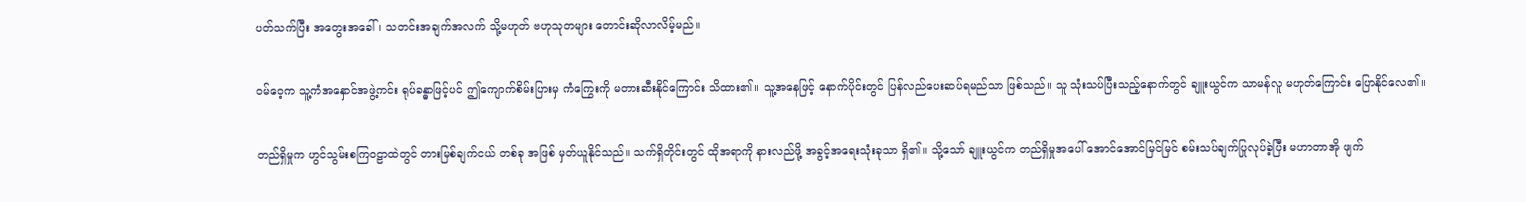ပတ်သက်ပြီး အတွေးအခေါ်၊ သတင်းအချက်အလက် သို့မဟုတ် ဗဟုသုတများ တောင်းဆိုလာလိမ့်မည်။

ဝမ်ဝေ့က သူ့ကံအနှောင်အဖွဲ့ကင်း ရုပ်ခန္ဓာဖြင့်ပင် ဤကျောက်စိမ်းပြားမှ ကံကြွေးကို မတားဆီးနိုင်ကြောင်း သိထား၏။ သူ့အနေဖြင့် နောက်ပိုင်းတွင် ပြန်လည်ပေးဆပ်ရမည်သာ ဖြစ်သည်။ သူ သုံးသပ်ပြီးသည့်နောက်တွင် ချူးယွင်က သာမန်လူ မဟုတ်ကြောင်း ပြောနိုင်လေ၏။

တည်ရှိမှုက ဟွင်သွမ်းစကြဝဠာထဲတွင် တားမြစ်ချက်ငယ် တစ်ခု အဖြစ် မှတ်ယူနိုင်သည်။ သက်ရှိတိုင်းတွင် ထိုအရာကို နားလည်ဖို့ အခွင့်အရေးသုံးခုသာ ရှိ၏။ သို့သော် ချူးယွင်က တည်ရှိမှုအပေါ် အောင်အောင်မြင်မြင် စမ်းသပ်ချက်ပြုလုပ်ခဲ့ပြီး မဟာတာအို ဖျက်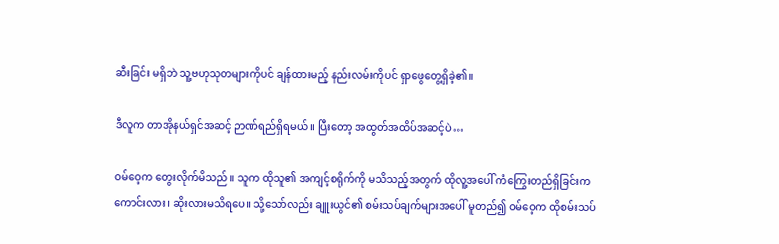ဆီးခြင်း မရှိဘဲ သူ့ဗဟုသုတများကိုပင် ချန်ထားမည့် နည်းလမ်းကိုပင် ရှာဖွေတွေ့ရှိခဲ့၏။

ဒီလူက တာအိုနယ်ရှင်အဆင့် ဉာဏ်ရည်ရှိရမယ်။ ပြီးတော့ အထွတ်အထိပ်အဆင့်ပဲ…

ဝမ်ဝေ့က တွေးလိုက်မိသည်။ သူက ထိုသူ၏ အကျင့်စရိုက်ကို မသိသည့်အတွက် ထိုလူ့အပေါ် ကံကြွေးတည်ရှိခြင်းက ကောင်းလား၊ ဆိုးလားမသိရပေ။ သို့သော်လည်း ချူးယွင်၏ စမ်းသပ်ချက်များအပေါ် မူတည်၍ ဝမ်ဝေ့က ထိုစမ်းသပ်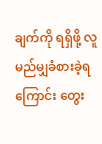ချက်ကို ရရှိဖို့ လူ မည်မျှခံစားခဲ့ရကြောင်း တွေး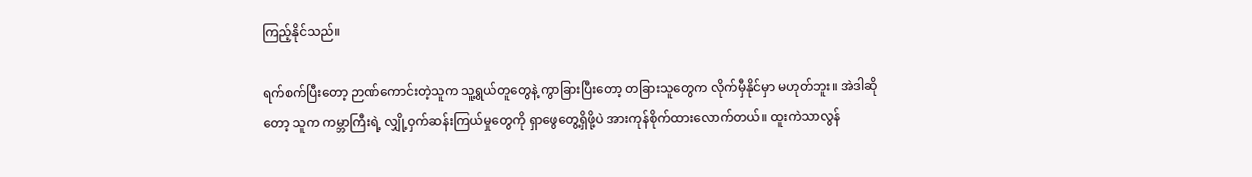ကြည့်နိုင်သည်။

ရက်စက်ပြီးတော့ ဉာဏ်ကောင်းတဲ့သူက သူ့ရွယ်တူတွေနဲ့ ကွာခြားပြီးတော့ တခြားသူတွေက လိုက်မှီနိုင်မှာ မဟုတ်ဘူး။ အဲဒါဆိုတော့ သူက ကမ္ဘာကြီးရဲ့ လျှို့ဝှက်ဆန်းကြယ်မှုတွေကို ရှာဖွေတွေ့ရှိဖို့ပဲ အားကုန်စိုက်ထားလောက်တယ်။ ထူးကဲသာလွန်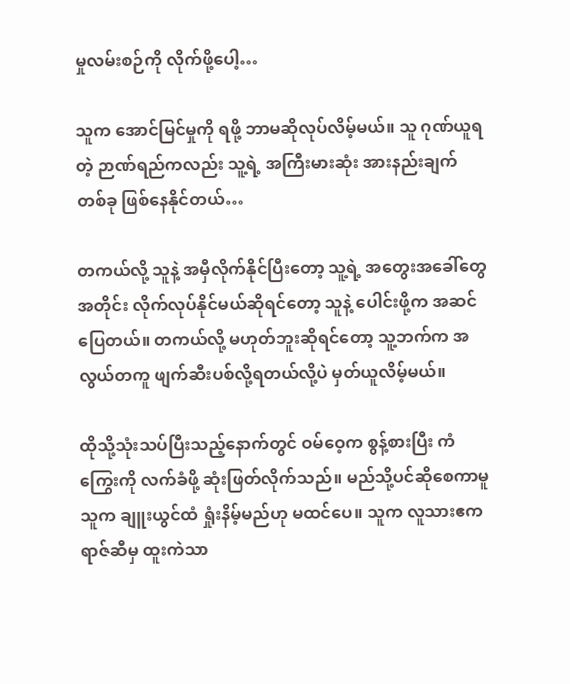မှုလမ်းစဉ်ကို လိုက်ဖို့ပေါ့…

သူက အောင်မြင်မှုကို ရဖို့ ဘာမဆိုလုပ်လိမ့်မယ်။ သူ ဂုဏ်ယူရတဲ့ ဉာဏ်ရည်ကလည်း သူ့ရဲ့ အကြီးမားဆုံး အားနည်းချက်တစ်ခု ဖြစ်နေနိုင်တယ်…

တကယ်လို့ သူနဲ့ အမှီလိုက်နိုင်ပြီးတော့ သူ့ရဲ့ အတွေးအခေါ်တွေအတိုင်း လိုက်လုပ်နိုင်မယ်ဆိုရင်တော့ သူနဲ့ ပေါင်းဖို့က အဆင်ပြေတယ်။ တကယ်လို့ မဟုတ်ဘူးဆိုရင်တော့ သူ့ဘက်က အလွယ်တကူ ဖျက်ဆီးပစ်လို့ရတယ်လို့ပဲ မှတ်ယူလိမ့်မယ်။

ထိုသို့သုံးသပ်ပြီးသည့်နောက်တွင် ဝမ်ဝေ့က စွန့်စားပြီး ကံကြွေးကို လက်ခံဖို့ ဆုံးဖြတ်လိုက်သည်။ မည်သို့ပင်ဆိုစေကာမူ သူက ချူးယွင်ထံ ရှုံးနိမ့်မည်ဟု မထင်ပေ။ သူက လူသားဧကရာဇ်ဆီမှ ထူးကဲသာ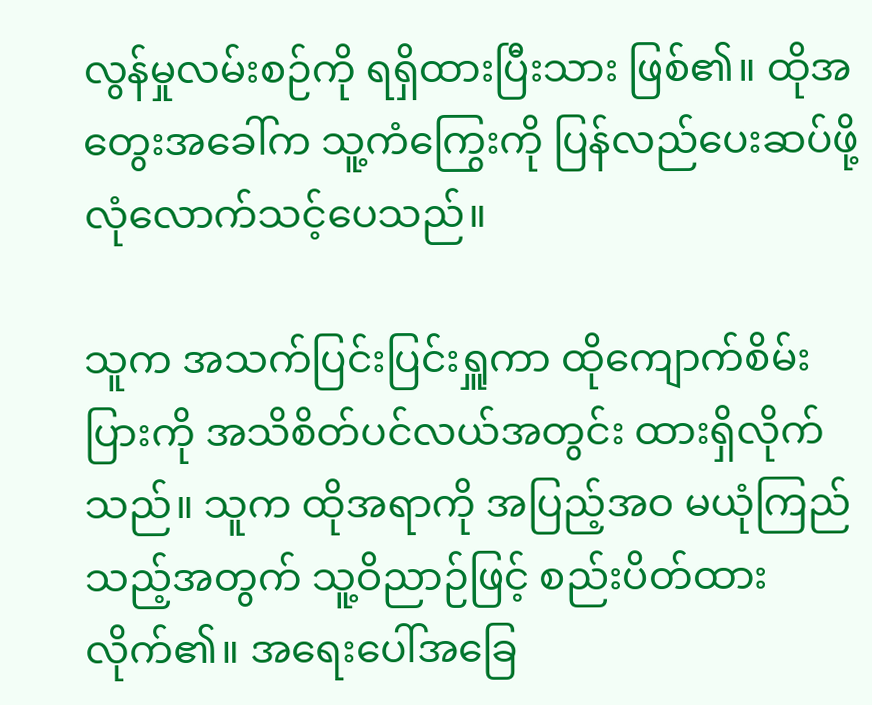လွန်မှုလမ်းစဉ်ကို ရရှိထားပြီးသား ဖြစ်၏။ ထိုအတွေးအခေါ်က သူ့ကံကြွေးကို ပြန်လည်ပေးဆပ်ဖို့ လုံလောက်သင့်ပေသည်။

သူက အသက်ပြင်းပြင်းရှူကာ ထိုကျောက်စိမ်းပြားကို အသိစိတ်ပင်လယ်အတွင်း ထားရှိလိုက်သည်။ သူက ထိုအရာကို အပြည့်အဝ မယုံကြည်သည့်အတွက် သူ့ဝိညာဉ်ဖြင့် စည်းပိတ်ထားလိုက်၏။ အရေးပေါ်အခြေ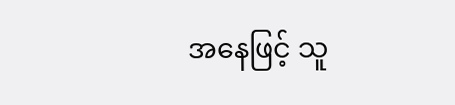အနေဖြင့် သူ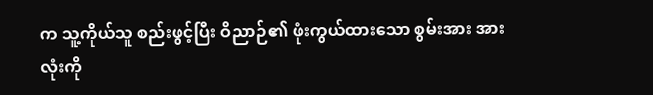က သူ့ကိုယ်သူ စည်းဖွင့်ပြီး ဝိညာဉ်၏ ဖုံးကွယ်ထားသော စွမ်းအား အားလုံးကို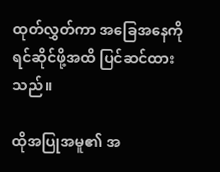ထုတ်လွှတ်ကာ အခြေအနေကို ရင်ဆိုင်ဖို့အထိ ပြင်ဆင်ထားသည်။

ထိုအပြုအမူ၏ အ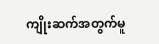ကျိုးဆက်အတွက်မူ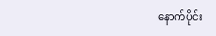နောက်ပိုင်း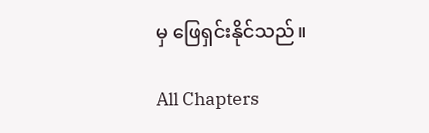မှ ဖြေရှင်းနိုင်သည်။

All Chapters